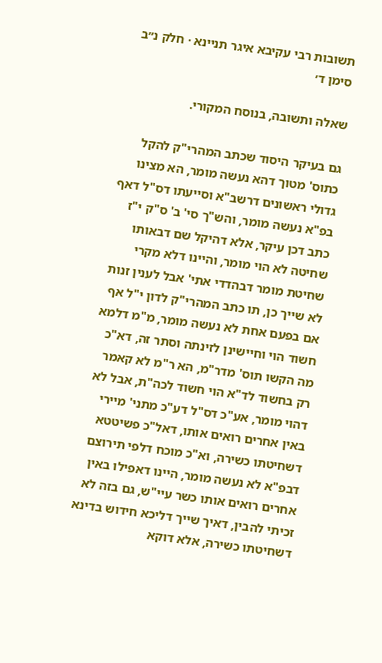תשובות רבי עקיבא איגר תניינא · חלק נ״ב סימן ד׳

שאלה ותשובה, בנוסח המקורי.

גם בעיקר היסוד שכתב המהרי"ק להקל כתוס' מטוך דהא נעשה מומר, הא מצינו גדולי ראשונים דרשב"א וסייעתו דס"ל דאף בפ"א נעשה מומר, והש"ך סי' ב' ס"ק י"ז כתב דכן עיקר, אלא דהיקל שם דבאותו שחיטה לא הוי מומר, והיינו דלא מקרי שחיטת מומר דבהדדי אתי' אבל לענין זנות לא שייך כן, תו כתב המהרי"ק לדון י"ל אף אם בפעם אחת לא נעשה מומר, מ"מ דלמא חשוד הוי וחיישינן לזינתה וסתר זה, דא"כ מה הקשו תוס' מדר"מ, הא ר"מ לא קאמר רק בחשוד לד"א הוי חשוד לכה"ת, אבל לא דהוי מומר, אע"כ דס"ל דע"כ מתני' מיירי באין אחרים רואים אותו, דאל"כ פשיטטא דשחיטתו כשירה, וא"כ מוכח דלפי תירוצם דבפ"א לא נעשה מומר, היינו דאפילו באין אחרים רואים אותו כשר עיי"ש, גם בזה לא זכיתי להבין, דאיך שייך דליכא חידוש בדינא דשחיטתו כשירה, אלא דוקא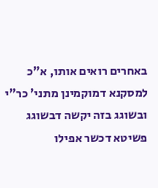באחרים רואים אותו, א"כ למסקנא דמוקמינן מתני' כר"י ובשוגג בזה יקשה דבשוגג פשיטא דכשר אפילו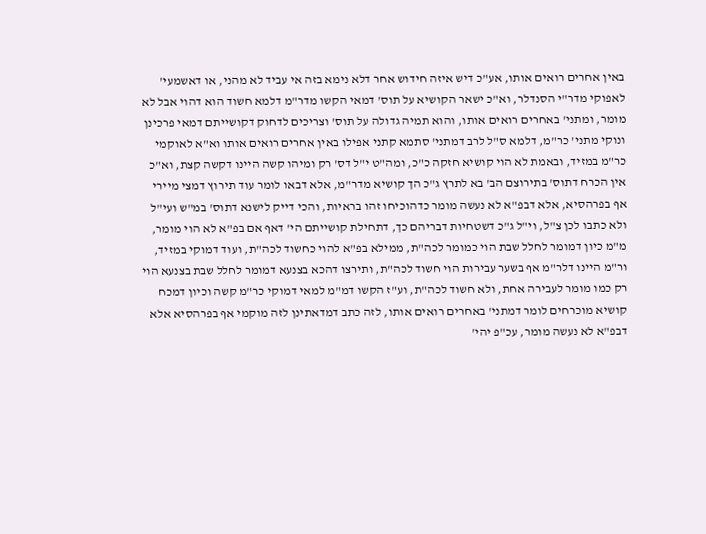באין אחרים רואים אותו, אע"כ דיש איזה חידוש אחר דלא נימא בזה אי עביד לא מהני, או דאשמעי' לאפוקי מדר"י הסנדלר, וא"כ ישאר הקושיא על תוס' דמאי הקשו מדר"מ דלמא חשוד הוא דהוי אבל לא מומר, ומתני' באחרים רואים אותו, והוא תמיה גדולה על תוס' וצריכים לדחוק דקושייתם דמאי פרכינן ונוקי מתני' כר"מ, דלמא ס"ל לרב דמתני' סתמא קתני אפילו באין אחרים רואים אותו וא"א לאוקמי כר"מ במזיד, ובאמת לא הוי קושיא חזקה כ"כ, ומה"ט י"ל דס' רק ומיהו קשה היינו דקשה קצת, וא"כ אין הכרח דתוס' בתירוצם הב' בא לתרץ ג"כ הך קושיא מדר"מ, אלא דבאו לומר עוד תירוץ דמצי מיירי אף בפרהסיא, אלא דבפ"א לא נעשה מומר כדהוכיחו זהו בראיות, והכי דייק לישנא דתוס' במ"ש ועי"ל ולא כתבו לכן צ"ל, וי"ל ג"כ דשטחיות דבריהם כך, דתחילת קושייתם הי' דאף אם בפ"א לא הוי מומר, מ"מ כיון דמומר לחלל שבת הוי כמומר לכה"ת, ממילא בפ"א להוי כחשוד לכה"ת, ועוד דמוקי במזיד, ור"מ היינו דלר"מ אף בשער עבירות הוי חשוד לכה"ת, ותירצו דהכא בצנעא דמומר לחלל שבת בצנעא הוי רק כמו מומר לעבירה אחת, ולא חשוד לכה"ת, וע"ז הקשו דמ"מ למאי דמוקי כר"מ קשה וכיון דמכח קושיא מוכרחים לומר דמתני' באחרים רואים אותו, לזה כתב דמדאתינן לזה מוקמי אף בפרהסיא אלא דבפ"א לא נעשה מומר, עכ"פ יהי'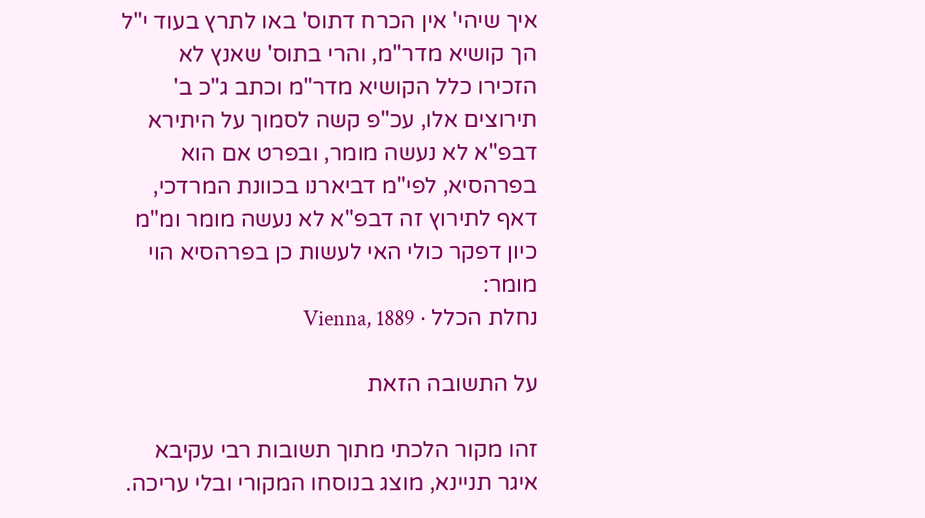איך שיהי' אין הכרח דתוס' באו לתרץ בעוד י"ל הך קושיא מדר"מ, והרי בתוס' שאנץ לא הזכירו כלל הקושיא מדר"מ וכתב ג"כ ב' תירוצים אלו, עכ"פ קשה לסמוך על היתירא דבפ"א לא נעשה מומר, ובפרט אם הוא בפרהסיא, לפי"מ דביארנו בכוונת המרדכי, דאף לתירוץ זה דבפ"א לא נעשה מומר ומ"מ כיון דפקר כולי האי לעשות כן בפרהסיא הוי מומר:
נחלת הכלל · Vienna, 1889

על התשובה הזאת

זהו מקור הלכתי מתוך תשובות רבי עקיבא איגר תניינא, מוצג בנוסחו המקורי ובלי עריכה.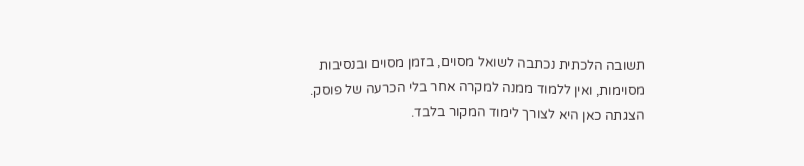תשובה הלכתית נכתבה לשואל מסוים, בזמן מסוים ובנסיבות מסוימות, ואין ללמוד ממנה למקרה אחר בלי הכרעה של פוסק. הצגתה כאן היא לצורך לימוד המקור בלבד.